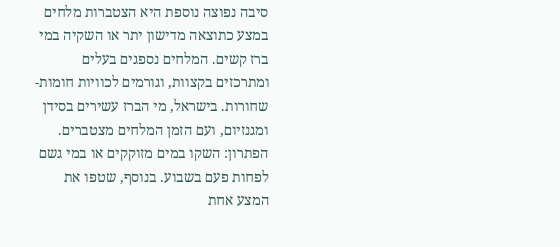סיבה נפוצה נוספת היא הצטברות מלחים במצע כתוצאה מדישון יתר או השקיה במי ברז קשים. המלחים נספגים בעלים ומתרכזים בקצוות, וגורמים לכוויות חומות-שחורות. בישראל, מי הברז עשירים בסידן ומגנזיום, ועם הזמן המלחים מצטברים. הפתרון: השקו במים מזוקקים או במי גשם לפחות פעם בשבוע. בנוסף, שטפו את המצע אחת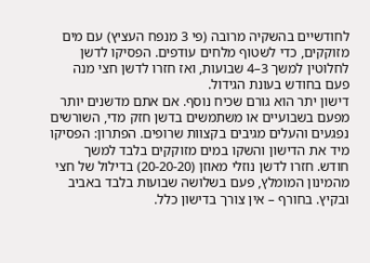לחודשיים בהשקיה מרובה (פי 3 מנפח העציץ) עם מים מזוקקים, כדי לשטוף מלחים עודפים. הפסיקו לדשן לחלוטין למשך 3–4 שבועות, ואז חזרו לדשן חצי מנה פעם בחודש בעונת הגידול.
דישון יתר הוא גורם שכיח נוסף. אם אתם מדשנים יותר מפעם בשבועיים או משתמשים בדשן חזק מדי, השורשים נפגעים והעלים מגיבים בקצוות שרופים. הפתרון: הפסיקו מיד את הדישון והשקו במים מזוקקים בלבד למשך חודש. חזרו לדשן נוזלי מאוזן (20-20-20) בדילול של חצי מהמינון המומלץ, פעם בשלושה שבועות בלבד באביב ובקיץ. בחורף – אין צורך בדישון כלל.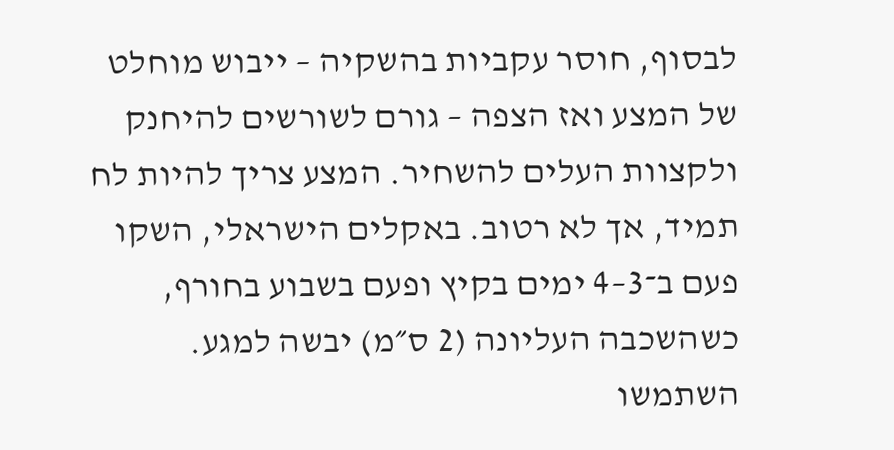לבסוף, חוסר עקביות בהשקיה – ייבוש מוחלט של המצע ואז הצפה – גורם לשורשים להיחנק ולקצוות העלים להשחיר. המצע צריך להיות לח תמיד, אך לא רטוב. באקלים הישראלי, השקו פעם ב־3–4 ימים בקיץ ופעם בשבוע בחורף, כשהשכבה העליונה (2 ס״מ) יבשה למגע. השתמשו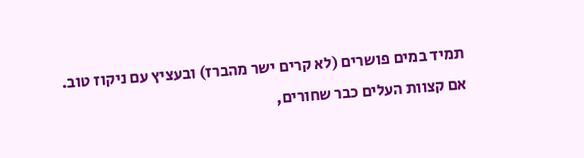תמיד במים פושרים (לא קרים ישר מהברז) ובעציץ עם ניקוז טוב. אם קצוות העלים כבר שחורים,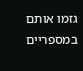גזמו אותם במספריים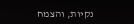נקיות, והצמח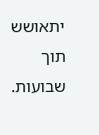יתאושש תוך שבועות.